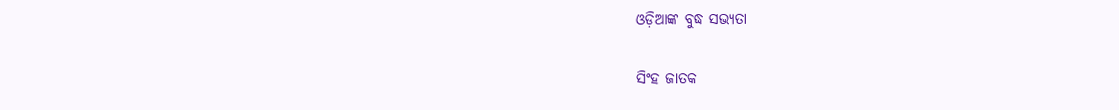ଓଡ଼ିଆଙ୍କ ବୁଦ୍ଧ ସଭ୍ୟତା

ସିଂହ ଜାତକ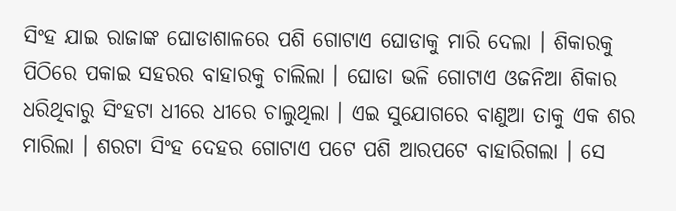ସିଂହ ଯାଇ ରାଜାଙ୍କ ଘୋଡାଶାଳରେ ପଶି ଗୋଟାଏ ଘୋଡାକୁ ମାରି ଦେଲା । ଶିକାରକୁ ପିଠିରେ ପକାଇ ସହରର ବାହାରକୁ ଚାଲିଲା । ଘୋଡା ଭଳି ଗୋଟାଏ ଓଜନିଆ ଶିକାର ଧରିଥିବାରୁ ସିଂହଟା ଧୀରେ ଧୀରେ ଚାଲୁଥିଲା । ଏଇ ସୁଯୋଗରେ ବାଣୁଆ ତାକୁ ଏକ ଶର ମାରିଲା । ଶରଟା ସିଂହ ଦେହର ଗୋଟାଏ ପଟେ ପଶି ଆରପଟେ ବାହାରିଗଲା । ସେ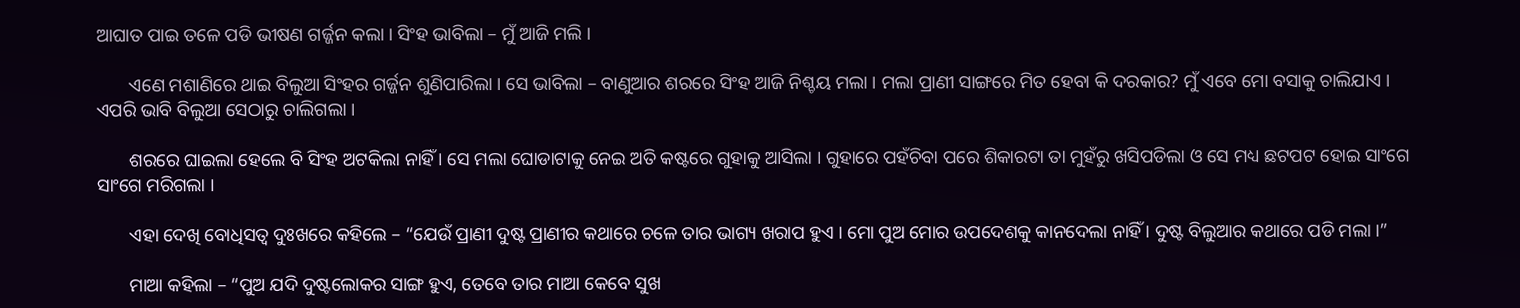ଆଘାତ ପାଇ ତଳେ ପଡି ଭୀଷଣ ଗର୍ଜ୍ଜନ କଲା । ସିଂହ ଭାବିଲା – ମୁଁ ଆଜି ମଲି ।

       ଏଣେ ମଶାଣିରେ ଥାଇ ବିଲୁଆ ସିଂହର ଗର୍ଜ୍ଜନ ଶୁଣିପାରିଲା । ସେ ଭାବିଲା – ବାଣୁଆର ଶରରେ ସିଂହ ଆଜି ନିଶ୍ଚୟ ମଲା । ମଲା ପ୍ରାଣୀ ସାଙ୍ଗରେ ମିତ ହେବା କି ଦରକାର? ମୁଁ ଏବେ ମୋ ବସାକୁ ଚାଲିଯାଏ । ଏପରି ଭାବି ବିଲୁଆ ସେଠାରୁ ଚାଲିଗଲା ।

       ଶରରେ ଘାଇଲା ହେଲେ ବି ସିଂହ ଅଟକିଲା ନାହିଁ । ସେ ମଲା ଘୋଡାଟାକୁ ନେଇ ଅତି କଷ୍ଟରେ ଗୁହାକୁ ଆସିଲା । ଗୁହାରେ ପହଁଚିବା ପରେ ଶିକାରଟା ତା ମୁହଁରୁ ଖସିପଡିଲା ଓ ସେ ମଧ୍ୟ ଛଟପଟ ହୋଇ ସାଂଗେ ସାଂଗେ ମରିଗଲା ।

       ଏହା ଦେଖି ବୋଧିସତ୍ୱ ଦୁଃଖରେ କହିଲେ – “ଯେଉଁ ପ୍ରାଣୀ ଦୁଷ୍ଟ ପ୍ରାଣୀର କଥାରେ ଚଳେ ତାର ଭାଗ୍ୟ ଖରାପ ହୁଏ । ମୋ ପୁଅ ମୋର ଉପଦେଶକୁ କାନଦେଲା ନାହିଁ । ଦୁଷ୍ଟ ବିଲୁଆର କଥାରେ ପଡି ମଲା ।”

       ମାଆ କହିଲା – “ପୁଅ ଯଦି ଦୁଷ୍ଟଲୋକର ସାଙ୍ଗ ହୁଏ, ତେବେ ତାର ମାଆ କେବେ ସୁଖ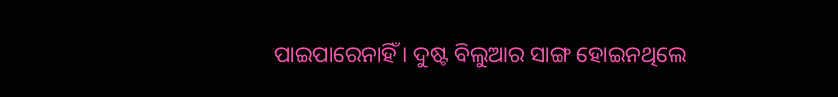ପାଇପାରେନାହିଁ । ଦୁଷ୍ଟ ବିଲୁଆର ସାଙ୍ଗ ହୋଇନଥିଲେ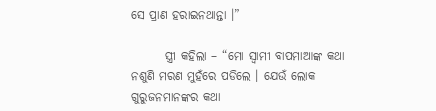ସେ ପ୍ରାଣ ହରାଇନଥାନ୍ତା ।”

       ସ୍ତ୍ରୀ କହିଲା – “ମୋ ସ୍ୱାମୀ ବାପମାଆଙ୍କ କଥା ନଶୁଣି ମରଣ ମୁହଁରେ ପଡିଲେ । ଯେଉଁ ଲୋକ ଗୁରୁଜନମାନଙ୍କର କଥା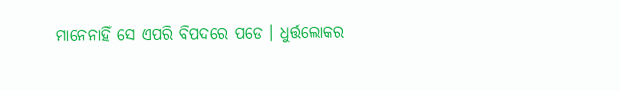ମାନେନାହିଁ ସେ ଏପରି ବିପଦରେ ପଡେ । ଧୁର୍ତ୍ତଲୋକର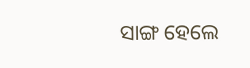ସାଙ୍ଗ ହେଲେ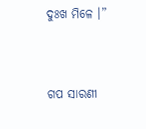ଦୁଃଖ ମିଳେ ।”


ଗପ ସାରଣୀ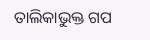ତାଲିକାଭୁକ୍ତ ଗପ